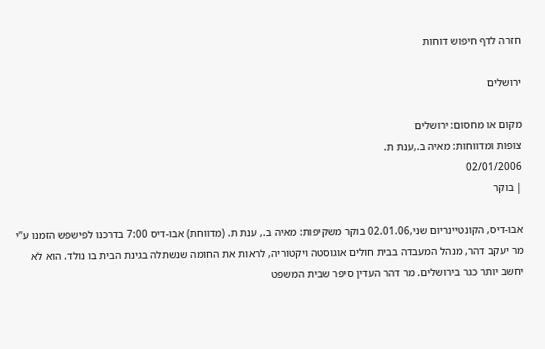חזרה לדף חיפוש דוחות

ירושלים

מקום או מחסום: ירושלים
צופות ומדווחות: מאיה ב.,ענת ת.
02/01/2006
| בוקר

אבו-דיס, הקונטיינריום שני,02.01.06 בוקר משקיפות: מאיה ב., ענת ת. (מדווחת) אבו-דיס 7:00 בדרכנו לפישפש הזמנו ע”י מר יעקב דהר, מנהל המעבדה בבית חולים אוגוסטה ויקטוריה, לראות את החומה שנשתלה בגינת הבית בו נולד. הוא לא יחשב יותר כגר בירושלים. מר דהר העדין סיפר שבית המשפט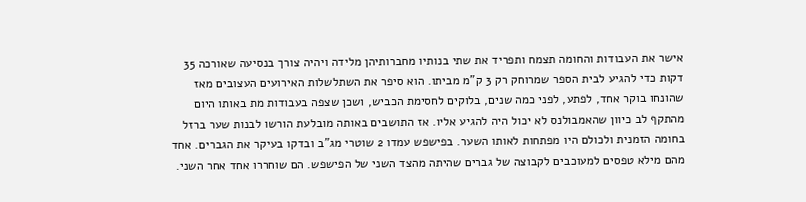אישר את העבודות והחומה תצמח ותפריד את שתי בנותיו מחברותיהן מלידה ויהיה צורך בנסיעה שאורכה 35 דקות כדי להגיע לבית הספר שמרוחק רק 3 ק”מ מביתו. הוא סיפר את השתלשלות האירועים העצובים מאז שהונחו בוקר אחד, לפתע, לפני כמה שנים, בלוקים לחסימת הכביש, ושכן שצפה בעבודות מת באותו היום מהתקף לב כיוון שהאמבולנס לא יכול היה להגיע אליו. אז התושבים באותה מובלעת הורשו לבנות שער ברזל בחומה הזמנית ולכולם היו מפתחות לאותו השער. בפישפש עמדו 2 שוטרי מג”ב ובדקו בעיקר את הגברים. אחד מהם מילא טפסים למעוכבים לקבוצה של גברים שהיתה מהצד השני של הפישפש. הם שוחררו אחד אחר השני.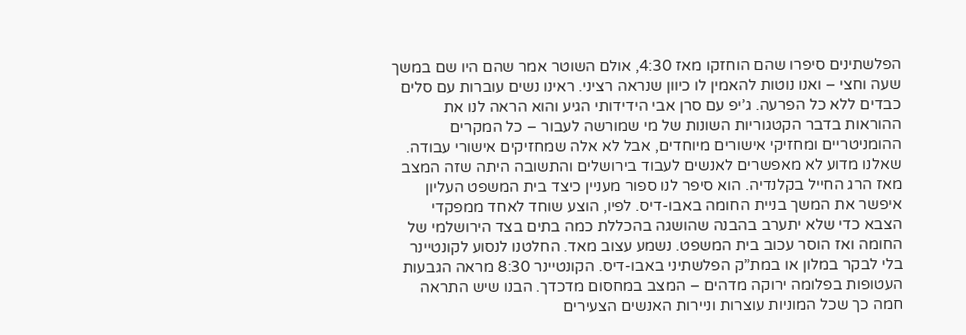הפלשתינים סיפרו שהם הוחזקו מאז 4:30, אולם השוטר אמר שהם היו שם במשך שעה וחצי – ואנו נוטות להאמין לו כיוון שנראה רציני. ראינו נשים עוברות עם סלים כבדים ללא כל הפרעה. ג’יפ עם סרן אבי הידידותי הגיע והוא הראה לנו את ההוראות בדבר הקטגוריות השונות של מי שמורשה לעבור – כל המקרים ההומניטריים ומחזיקי אישורים מיוחדים, אבל לא אלה שמחזיקים אישורי עבודה. שאלנו מדוע לא מאפשרים לאנשים לעבוד בירושלים והתשובה היתה שזה המצב מאז הרג החייל בקלנדיה. הוא סיפר לנו ספור מעניין כיצד בית המשפט העליון איפשר את המשך בניית החומה באבו-דיס. לפיו, הוצע שוחד לאחד ממפקדי הצבא כדי שלא יתערב בהבנה שהושגה בהכללת כמה בתים בצד הירושלמי של החומה ואז הוסר עכוב בית המשפט. נשמע עצוב מאד. החלטנו לנסוע לקונטיינר בלי לבקר במלון או במת”ק הפלשתיני באבו-דיס. הקונטיינר 8:30 מראה הגבעות העטופות בפלומה ירוקה מדהים – המצב במחסום מדכדך. הבנו שיש התראה חמה כך שכל המוניות עוצרות וניירות האנשים הצעירים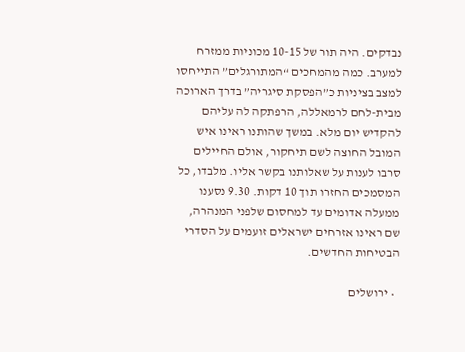נבדקים. היה תור של 10-15 מכוניות ממזרח למערב. כמה מהמחכים “המתורגלים” התייחסו למצב בציניות כ”הפסקת סיגריה” בדרך הארוכה מבית-לחם לרמאללה, הרפתקה לה עליהם להקדיש יום מלא. במשך שהותנו ראינו איש המובל החוצה לשם תיחקור, אולם החיילים סרבו לענות על שאלותנו בקשר אליו. מלבדו, כל המסמכים החזרו תוך 10 דקות. 9.30 נסענו ממעלה אדומים עד למחסום שלפני המנהרה, שם ראינו אזרחים ישראלים זועמים על הסדרי הבטיחות החדשים.

  • ירושלים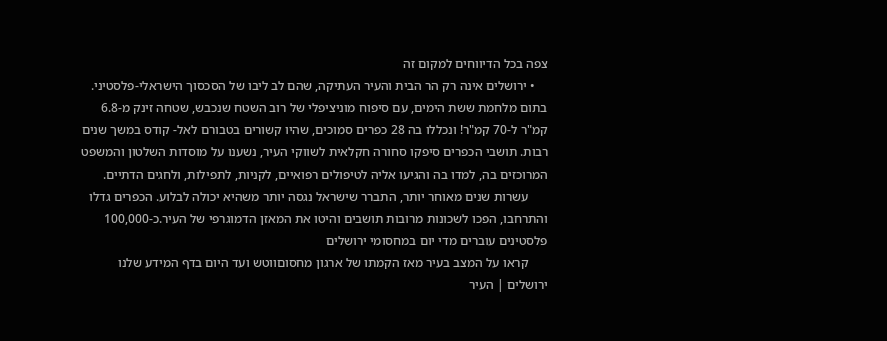צפה בכל הדיווחים למקום זה
    • ירושלים אינה רק הר הבית והעיר העתיקה, שהם לב ליבו של הסכסוך הישראלי-פלסטיני. בתום מלחמת ששת הימים, עם סיפוח מוניציפלי של רוב השטח שנכבש, שטחה זינק מ-6.8 קמ"ר ל-70 קמ"ר! ונכללו בה 28 כפרים סמוכים, שהיו קשורים בטבורם לאל- קודס במשך שנים רבות. תושבי הכפרים סיפקו סחורה חקלאית לשווקי העיר, נשענו על מוסדות השלטון והמשפט המרוכזים בה, למדו בה והגיעו אליה לטיפולים רפואיים, לקניות, לתפילות, ולחגים הדתיים.
      עשרות שנים מאוחר יותר, התברר שישראל נגסה יותר משהיא יכולה לבלוע. הכפרים גדלו והתרחבו, הפכו לשכונות מרובות תושבים והיטו את המאזן הדמוגרפי של העיר.כ-100,000 פלסטינים עוברים מדי יום במחסומי ירושלים
      קראו על המצב בעיר מאז הקמתו של ארגון מחסוםווטש ועד היום בדף המידע שלנו ירושלים | העיר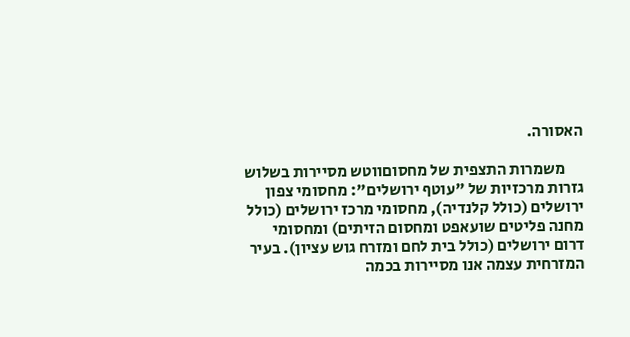האסורה.

      משמרות התצפית של מחסוםווטש מסיירות בשלוש גזרות מרכזיות של "עוטף ירושלים": מחסומי צפון ירושלים (כולל קלנדיה), מחסומי מרכז ירושלים (כולל מחנה פליטים שועאפט ומחסום הזיתים) ומחסומי דרום ירושלים (כולל בית לחם ומזרח גוש עציון). בעיר המזרחית עצמה אנו מסיירות בכמה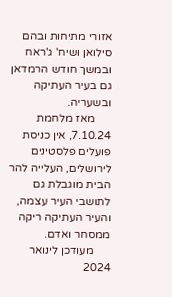אזורי מתיחות ובהם סילואן ושיח' ג'ראח ובמשך חודש הרמדאן גם בעיר העתיקה ובשעריה.
      מאז מלחמת 7.10.24, אין כניסת פועלים פלסטינים לירושלים, העלייה להר הבית מוגבלת גם לתושבי העיר עצמה, והעיר העתיקה ריקה ממסחר ואדם.
      מעודכן לינואר 2024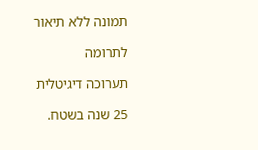תמונה ללא תיאור

לתרומה

תערוכה דיגיטלית

25 שנה בשטח.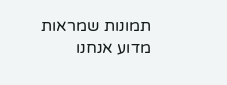תמונות שמראות מדוע אנחנו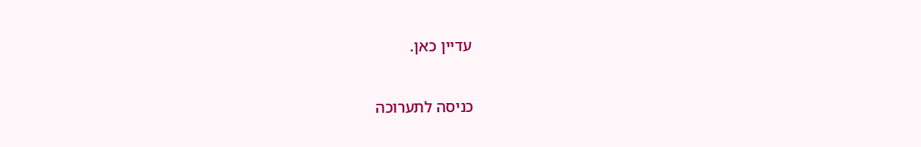עדיין כאן.

כניסה לתערוכה